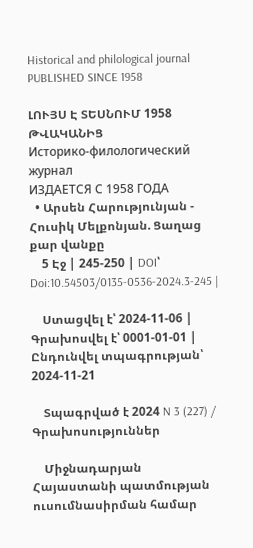Historical and philological journal
PUBLISHED SINCE 1958

ԼՈՒՅՍ Է ՏԵՍՆՈՒՄ 1958 ԹՎԱԿԱՆԻՑ
Историко-филологический журнал
ИЗДАЕТСЯ С 1958 ГОДА
  • Արսեն Հարությունյան - Հուսիկ Մելքոնյան. Ցաղաց քար վանքը
    5 Էջ | 245-250 | DOI՝ Doi:10.54503/0135-0536-2024.3-245 |

    Ստացվել է՝ 2024-11-06 | Գրախոսվել է՝ 0001-01-01 | Ընդունվել տպագրության՝ 2024-11-21

    Տպագրված է 2024 N 3 (227) / Գրախոսություններ

    Միջնադարյան Հայաստանի պատմության ուսումնասիրման համար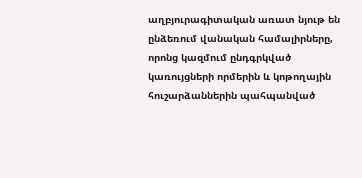աղբյուրագիտական առատ նյութ են ընձեռում վանական համալիրները, որոնց կազմում ընդգրկված կառույցների որմերին և կոթողային հուշարձաններին պահպանված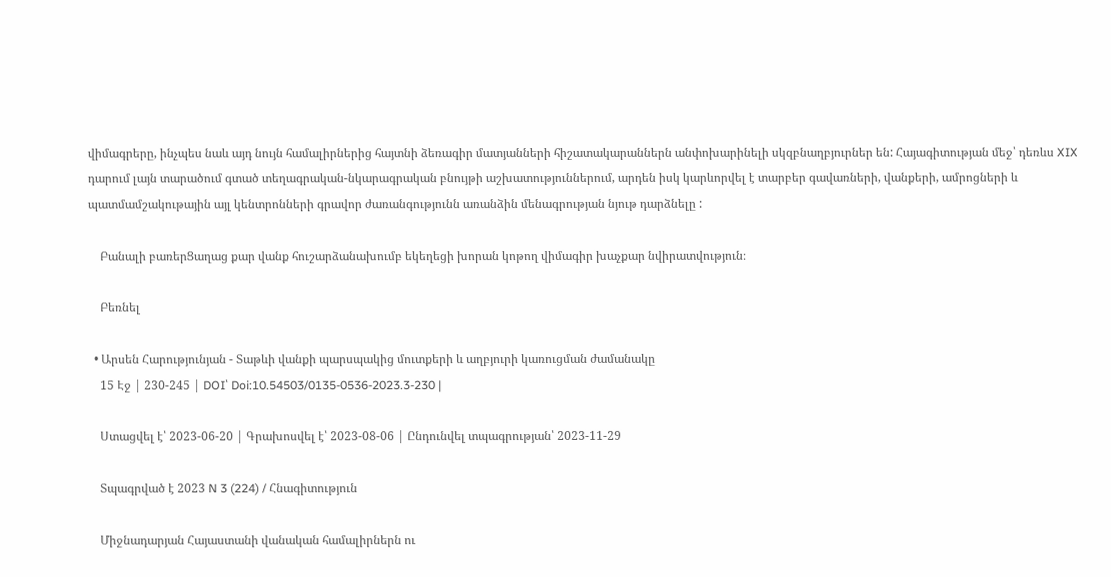վիմագրերը, ինչպես նաև այդ նույն համալիրներից հայտնի ձեռագիր մատյանների հիշատակարաններն անփոխարինելի սկզբնաղբյուրներ են: Հայագիտության մեջ՝ դեռևս XIX դարում լայն տարածում գտած տեղագրական-նկարագրական բնույթի աշխատություններում, արդեն իսկ կարևորվել է տարբեր գավառների, վանքերի, ամրոցների և պատմամշակութային այլ կենտրոնների գրավոր ժառանգությունն առանձին մենագրության նյութ դարձնելը :

    Բանալի բառերՑաղաց քար վանք հուշարձանախումբ եկեղեցի խորան կոթող վիմագիր խաչքար նվիրատվություն։

    Բեռնել

  • Արսեն Հարությունյան - Տաթևի վանքի պարսպակից մուտքերի և աղբյուրի կառուցման ժամանակը
    15 Էջ | 230-245 | DOI՝ Doi:10.54503/0135-0536-2023.3-230 |

    Ստացվել է՝ 2023-06-20 | Գրախոսվել է՝ 2023-08-06 | Ընդունվել տպագրության՝ 2023-11-29

    Տպագրված է 2023 N 3 (224) / Հնագիտություն

    Միջնադարյան Հայաստանի վանական համալիրներն ու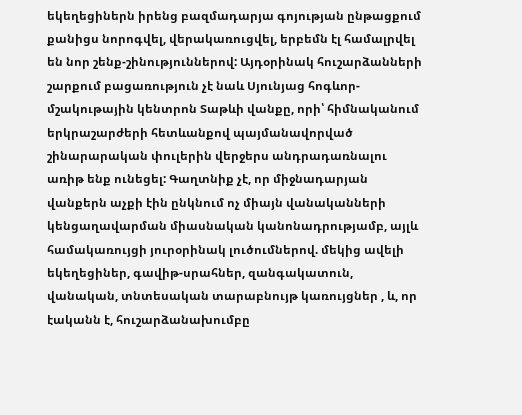եկեղեցիներն իրենց բազմադարյա գոյության ընթացքում քանիցս նորոգվել, վերակառուցվել, երբեմն էլ համալրվել են նոր շենք-շինություններով: Այդօրինակ հուշարձանների շարքում բացառություն չէ նաև Սյունյաց հոգևոր-մշակութային կենտրոն Տաթևի վանքը, որի՝ հիմնականում երկրաշարժերի հետևանքով պայմանավորված շինարարական փուլերին վերջերս անդրադառնալու առիթ ենք ունեցել: Գաղտնիք չէ, որ միջնադարյան վանքերն աչքի էին ընկնում ոչ միայն վանականների կենցաղավարման միասնական կանոնադրությամբ, այլև համակառույցի յուրօրինակ լուծումներով. մեկից ավելի եկեղեցիներ, գավիթ-սրահներ, զանգակատուն, վանական, տնտեսական տարաբնույթ կառույցներ , և, որ էականն է, հուշարձանախումբը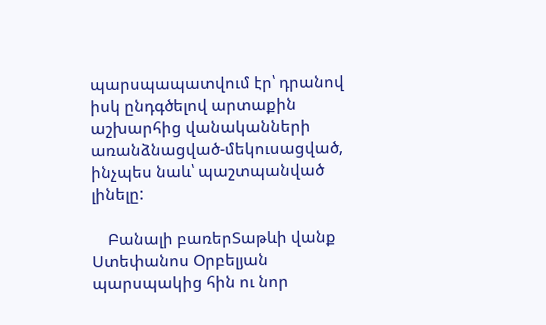պարսպապատվում էր՝ դրանով իսկ ընդգծելով արտաքին աշխարհից վանականների առանձնացված-մեկուսացված, ինչպես նաև՝ պաշտպանված լինելը:

    Բանալի բառերՏաթևի վանք Ստեփանոս Օրբելյան պարսպակից հին ու նոր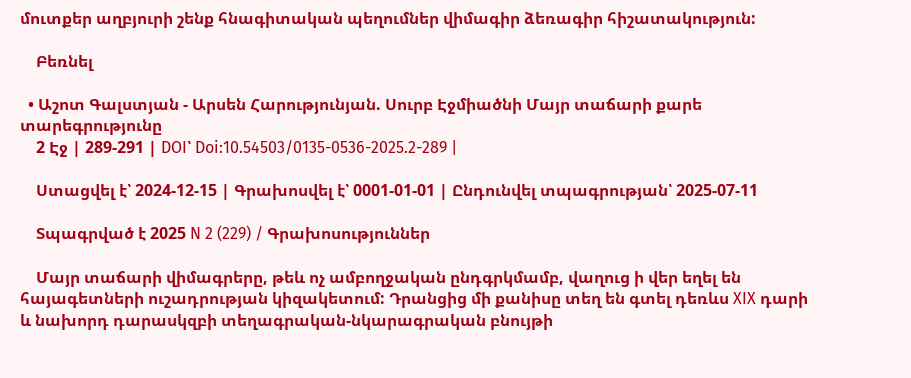մուտքեր աղբյուրի շենք հնագիտական պեղումներ վիմագիր ձեռագիր հիշատակություն:

    Բեռնել

  • Աշոտ Գալստյան - Արսեն Հարությունյան. Սուրբ Էջմիածնի Մայր տաճարի քարե տարեգրությունը
    2 Էջ | 289-291 | DOI՝ Doi:10.54503/0135-0536-2025.2-289 |

    Ստացվել է՝ 2024-12-15 | Գրախոսվել է՝ 0001-01-01 | Ընդունվել տպագրության՝ 2025-07-11

    Տպագրված է 2025 N 2 (229) / Գրախոսություններ

    Մայր տաճարի վիմագրերը, թեև ոչ ամբողջական ընդգրկմամբ, վաղուց ի վեր եղել են հայագետների ուշադրության կիզակետում: Դրանցից մի քանիսը տեղ են գտել դեռևս XIX դարի և նախորդ դարասկզբի տեղագրական-նկարագրական բնույթի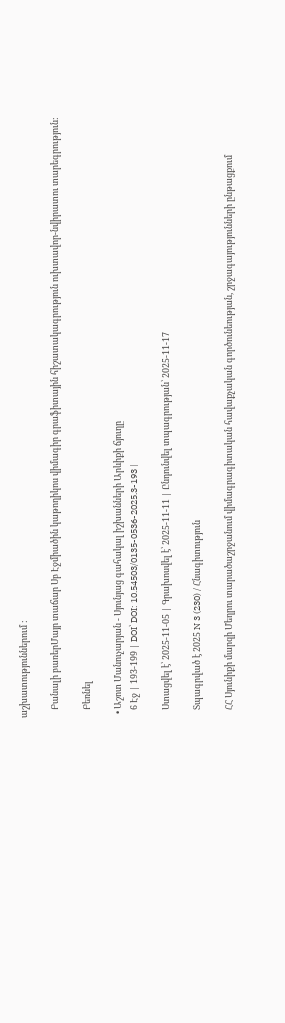աշխատություններում :

    Բանալի բառերՄայր տաճար Սբ Էջմիածին կաթողիկոս վիմագիր գրաֆիտային հիշատակագրություն ուխտավոր-նվիրատու տարեգրություն:

    Բեռնել

  • Աշոտ Մանուչարյան - Սյունյաց գահակալ իշխանների Արևիքի ճյուղը
    6 Էջ | 193-199 | DOI՝ DOI: 10.54503/0135-0536-2025.3-193 |

    Ստացվել է՝ 2025-11-05 | Գրախոսվել է՝ 2025-11-11 | Ընդունվել տպագրության՝ 2025-11-17

    Տպագրված է 2025 N 3 (230) / Հնագիտություն

    ՀՀ Սյունիքի մարզի Մեղրու տարածաշրջանում վիմագրագիտական հավաքչական գործունեության, շրջագայությունների ընթացքում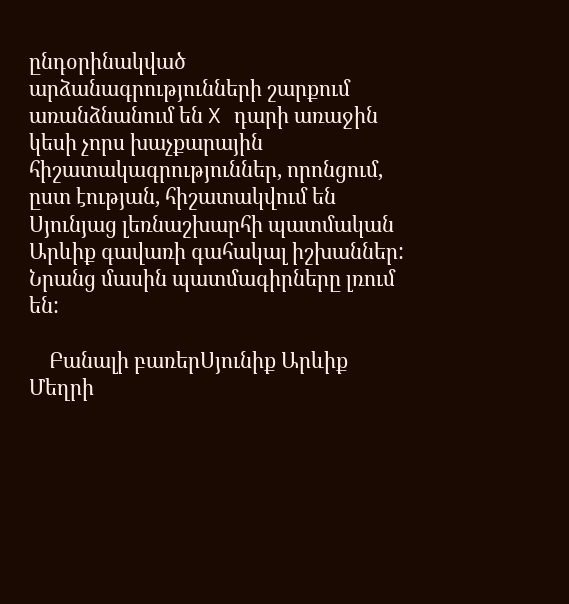ընդօրինակված արձանագրությունների շարքում առանձնանում են X դարի առաջին կեսի չորս խաչքարային հիշատակագրություններ, որոնցում, ըստ էության, հիշատակվում են Սյունյաց լեռնաշխարհի պատմական Արևիք գավառի գահակալ իշխաններ: Նրանց մասին պատմագիրները լռում են:

    Բանալի բառերՍյունիք Արևիք Մեղրի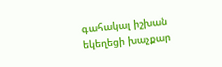գահակալ իշխան եկեղեցի խաչքար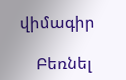վիմագիր

    Բեռնել